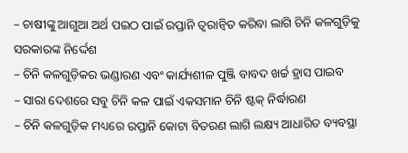– ଚାଷୀଙ୍କୁ ଆଗୁଆ ଅର୍ଥ ପଇଠ ପାଇଁ ରପ୍ତାନି ତ୍ବରାନ୍ବିତ କରିବା ଲାଗି ଚିନି କଳଗୁଡ଼ିକୁ ସରକାରଙ୍କ ନିର୍ଦ୍ଦେଶ
– ଚିନି କଳଗୁଡ଼ିକର ଭଣ୍ଡାରଣ ଏବଂ କାର୍ଯ୍ୟଶୀଳ ପୁଞ୍ଜି ବାବଦ ଖର୍ଚ୍ଚ ହ୍ରାସ ପାଇବ
– ସାରା ଦେଶରେ ସବୁ ଚିନି କଳ ପାଇଁ ଏକସମାନ ଚିନି ଷ୍ଟକ୍ ନିର୍ଦ୍ଧାରଣ
– ଚିନି କଳଗୁଡ଼ିକ ମଧ୍ୟରେ ରପ୍ତାନି କୋଟା ବିତରଣ ଲାଗି ଲକ୍ଷ୍ୟ ଆଧାରିତ ବ୍ୟବସ୍ଥା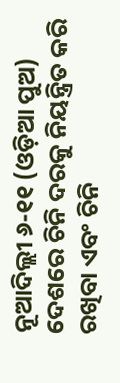ନୂଆଦିଲ୍ଲୀ ୬-୧୧ (ଓଡ଼ିଆ ପୁଅ) ଦେଶରେ ଚିନି ଦରକୁ ନିୟନ୍ତ୍ରିତ କରି ରଖିବା ଏବଂ ଚିନି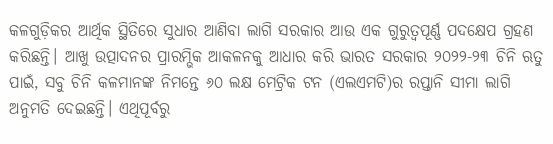କଳଗୁଡ଼ିକର ଆର୍ଥିକ ସ୍ଥିତିରେ ସୁଧାର ଆଣିବା ଲାଗି ସରକାର ଆଉ ଏକ ଗୁରୁତ୍ବପୂର୍ଣ୍ଣ ପଦକ୍ଷେପ ଗ୍ରହଣ କରିଛନ୍ତି। ଆଖୁ ଉତ୍ପାଦନର ପ୍ରାରମ୍ଭିକ ଆକଳନକୁ ଆଧାର କରି ଭାରତ ସରକାର ୨୦୨୨-୨୩ ଚିନି ଋତୁ ପାଇଁ, ସବୁ ଚିନି କଳମାନଙ୍କ ନିମନ୍ତେ ୬୦ ଲକ୍ଷ ମେଟ୍ରିକ ଟନ (ଏଲଏମଟି)ର ରପ୍ତାନି ସୀମା ଲାଗି ଅନୁମତି ଦେଇଛନ୍ତି। ଏଥିପୂର୍ବରୁ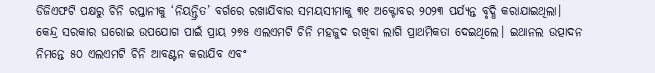ଡିଜିଏଫଟି ପକ୍ଷରୁ ଚିନି ରପ୍ତାନୀକୁ ‘ନିୟନ୍ତ୍ରିତ’ ବର୍ଗରେ ରଖାଯିବାର ସମୟସୀମାକୁ ୩୧ ଅକ୍ଟୋବର ୨୦୨୩ ପର୍ଯ୍ୟନ୍ତ ବୃଦ୍ଧି କରାଯାଇଥିଲା।
କେନ୍ଦ୍ର ସରକାର ଘରୋଇ ଉପଯୋଗ ପାଇଁ ପ୍ରାୟ ୨୭୫ ଏଲଏମଟି ଚିନି ମହଜୁଦ ରଖିବା ଲାଗି ପ୍ରାଥମିକତା ଦେଇଥିଲେ। ଇଥାନଲ ଉତ୍ପାଦନ ନିମନ୍ତେ ୫୦ ଏଲଏମଟି ଚିନି ଆବଣ୍ଟନ କରାଯିବ ଏବଂ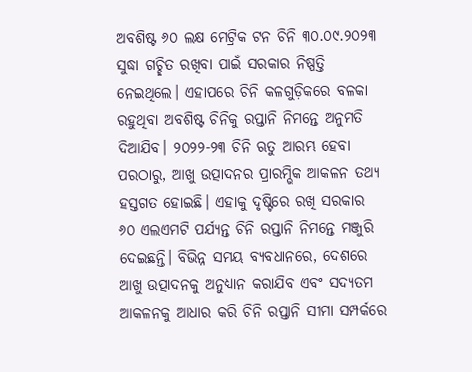ଅବଶିଷ୍ଟ ୬୦ ଲକ୍ଷ ମେଟ୍ରିକ ଟନ ଚିନି ୩୦.୦୯.୨୦୨୩ ସୁଦ୍ଧା ଗଚ୍ଛିତ ରଖିବା ପାଇଁ ସରକାର ନିଷ୍ପତ୍ତି ନେଇଥିଲେ। ଏହାପରେ ଚିନି କଳଗୁଡ଼ିକରେ ବଳକା ରହୁଥିବା ଅବଶିଷ୍ଟ ଚିନିକୁ ରପ୍ତାନି ନିମନ୍ତେ ଅନୁମତି ଦିଆଯିବ। ୨୦୨୨-୨୩ ଚିନି ଋତୁ ଆରମ୍ଭ ହେବା ପରଠାରୁ, ଆଖୁ ଉତ୍ପାଦନର ପ୍ରାରମ୍ଭିକ ଆକଳନ ତଥ୍ୟ ହସ୍ତଗତ ହୋଇଛି। ଏହାକୁ ଦୃଷ୍ଟିରେ ରଖି ସରକାର ୬୦ ଏଲଏମଟି ପର୍ଯ୍ୟନ୍ତ ଚିନି ରପ୍ତାନି ନିମନ୍ତେ ମଞ୍ଜୁରି ଦେଇଛନ୍ତି। ବିଭିନ୍ନ ସମୟ ବ୍ୟବଧାନରେ, ଦେଶରେ ଆଖୁ ଉତ୍ପାଦନକୁ ଅନୁଧ୍ୟାନ କରାଯିବ ଏବଂ ସଦ୍ୟତମ ଆକଳନକୁ ଆଧାର କରି ଚିନି ରପ୍ତାନି ସୀମା ସମ୍ପର୍କରେ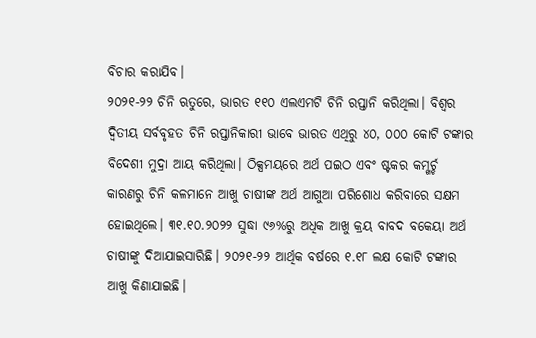ବିଚାର କରାଯିବ।
୨୦୨୧-୨୨ ଚିନି ଋତୁରେ, ଭାରତ ୧୧୦ ଏଲଏମଟି ଚିନି ରପ୍ତାନି କରିଥିଲା। ବିଶ୍ବର ଦ୍ବିତୀୟ ସର୍ବବୃହତ ଚିନି ରପ୍ତାନିକାରୀ ଭାବେ ଭାରତ ଏଥିରୁ ୪୦, ୦୦୦ କୋଟି ଟଙ୍କାର ବିଦେଶୀ ମୁଦ୍ରା ଆୟ କରିଥିଲା। ଠିକ୍ସମୟରେ ଅର୍ଥ ପଇଠ ଏବଂ ଷ୍ଟକର କମ୍ଖର୍ଚ୍ଚ କାରଣରୁ ଚିନି କଳମାନେ ଆଖୁ ଚାଷୀଙ୍କ ଅର୍ଥ ଆଗୁଆ ପରିଶୋଧ କରିବାରେ ସକ୍ଷମ ହୋଇଥିଲେ। ୩୧.୧୦.୨୦୨୨ ସୁଦ୍ଧା ୯୬%ରୁ ଅଧିକ ଆଖୁ କ୍ରୟ ବାବଦ ବକେୟା ଅର୍ଥ ଚାଷୀଙ୍କୁ ଦିଆଯାଇସାରିଛି। ୨୦୨୧-୨୨ ଆର୍ଥିକ ବର୍ଷରେ ୧.୧୮ ଲକ୍ଷ କୋଟି ଟଙ୍କାର ଆଖୁ କିଣାଯାଇଛି।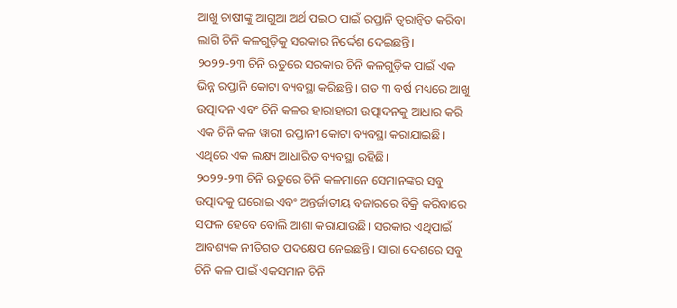ଆଖୁ ଚାଷୀଙ୍କୁ ଆଗୁଆ ଅର୍ଥ ପଇଠ ପାଇଁ ରପ୍ତାନି ତ୍ବରାନ୍ବିତ କରିବା ଲାଗି ଚିନି କଳଗୁଡ଼ିକୁ ସରକାର ନିର୍ଦ୍ଦେଶ ଦେଇଛନ୍ତି।
୨୦୨୨-୨୩ ଚିନି ଋତୁରେ ସରକାର ଚିନି କଳଗୁଡ଼ିକ ପାଇଁ ଏକ ଭିନ୍ନ ରପ୍ତାନି କୋଟା ବ୍ୟବସ୍ଥା କରିଛନ୍ତି। ଗତ ୩ ବର୍ଷ ମଧ୍ୟରେ ଆଖୁ ଉତ୍ପାଦନ ଏବଂ ଚିନି କଳର ହାରାହାରୀ ଉତ୍ପାଦନକୁ ଆଧାର କରି ଏକ ଚିନି କଳ ୱାରୀ ରପ୍ତାନୀ କୋଟା ବ୍ୟବସ୍ଥା କରାଯାଇଛି। ଏଥିରେ ଏକ ଲକ୍ଷ୍ୟ ଆଧାରିତ ବ୍ୟବସ୍ଥା ରହିଛି।
୨୦୨୨-୨୩ ଚିନି ଋତୁରେ ଚିନି କଳମାନେ ସେମାନଙ୍କର ସବୁ ଉତ୍ପାଦକୁ ଘରୋଇ ଏବଂ ଅନ୍ତର୍ଜାତୀୟ ବଜାରରେ ବିକ୍ରି କରିବାରେ ସଫଳ ହେବେ ବୋଲି ଆଶା କରାଯାଉଛି। ସରକାର ଏଥିପାଇଁ ଆବଶ୍ୟକ ନୀତିଗତ ପଦକ୍ଷେପ ନେଇଛନ୍ତି। ସାରା ଦେଶରେ ସବୁ ଚିନି କଳ ପାଇଁ ଏକସମାନ ଚିନି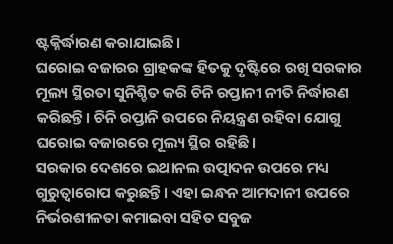ଷ୍ଟକ୍ନିର୍ଦ୍ଧାରଣ କରାଯାଇଛି।
ଘରୋଇ ବଜାରର ଗ୍ରାହକଙ୍କ ହିତକୁ ଦୃଷ୍ଟିରେ ରଖି ସରକାର ମୂଲ୍ୟ ସ୍ଥିରତା ସୁନିଶ୍ଚିତ କରି ଚିନି ରପ୍ତାନୀ ନୀତି ନିର୍ଦ୍ଧାରଣ କରିଛନ୍ତି। ଚିନି ରପ୍ତାନି ଉପରେ ନିୟନ୍ତ୍ରଣ ରହିବା ଯୋଗୁ ଘରୋଇ ବଜାରରେ ମୂଲ୍ୟ ସ୍ଥିର ରହିଛି।
ସରକାର ଦେଶରେ ଇଥାନଲ ଉତ୍ପାଦନ ଉପରେ ମଧ୍ୟ ଗୁରୁତ୍ବାରୋପ କରୁଛନ୍ତି। ଏହା ଇନ୍ଧନ ଆମଦାନୀ ଉପରେ ନିର୍ଭରଶୀଳତା କମାଇବା ସହିତ ସବୁଜ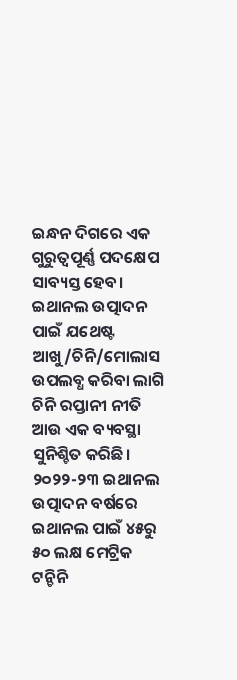ଇନ୍ଧନ ଦିଗରେ ଏକ ଗୁରୁତ୍ବପୂର୍ଣ୍ଣ ପଦକ୍ଷେପ ସାବ୍ୟସ୍ତ ହେବ। ଇଥାନଲ ଉତ୍ପାଦନ ପାଇଁ ଯଥେଷ୍ଟ ଆଖୁ/ଚିନି/ମୋଲାସ ଉପଲବ୍ଧ କରିବା ଲାଗି ଚିନି ରପ୍ତାନୀ ନୀତି ଆଉ ଏକ ବ୍ୟବସ୍ଥା ସୁନିଶ୍ଚିତ କରିଛି। ୨୦୨୨-୨୩ ଇଥାନଲ ଉତ୍ପାଦନ ବର୍ଷରେ ଇଥାନଲ ପାଇଁ ୪୫ରୁ ୫୦ ଲକ୍ଷ ମେଟ୍ରିକ ଟନ୍ଚିନି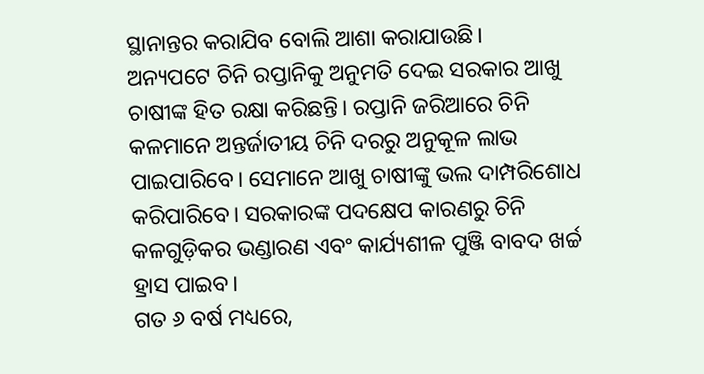ସ୍ଥାନାନ୍ତର କରାଯିବ ବୋଲି ଆଶା କରାଯାଉଛି।
ଅନ୍ୟପଟେ ଚିନି ରପ୍ତାନିକୁ ଅନୁମତି ଦେଇ ସରକାର ଆଖୁ ଚାଷୀଙ୍କ ହିତ ରକ୍ଷା କରିଛନ୍ତି। ରପ୍ତାନି ଜରିଆରେ ଚିନି କଳମାନେ ଅନ୍ତର୍ଜାତୀୟ ଚିନି ଦରରୁ ଅନୁକୂଳ ଲାଭ ପାଇପାରିବେ। ସେମାନେ ଆଖୁ ଚାଷୀଙ୍କୁ ଭଲ ଦାମ୍ପରିଶୋଧ କରିପାରିବେ। ସରକାରଙ୍କ ପଦକ୍ଷେପ କାରଣରୁ ଚିନି କଳଗୁଡ଼ିକର ଭଣ୍ଡାରଣ ଏବଂ କାର୍ଯ୍ୟଶୀଳ ପୁଞ୍ଜି ବାବଦ ଖର୍ଚ୍ଚ ହ୍ରାସ ପାଇବ।
ଗତ ୬ ବର୍ଷ ମଧ୍ୟରେ,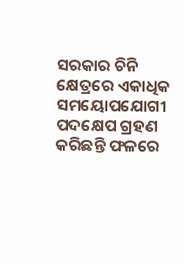ସରକାର ଚିନି କ୍ଷେତ୍ରରେ ଏକାଧିକ ସମୟୋପଯୋଗୀ ପଦକ୍ଷେପ ଗ୍ରହଣ କରିଛନ୍ତି ଫଳରେ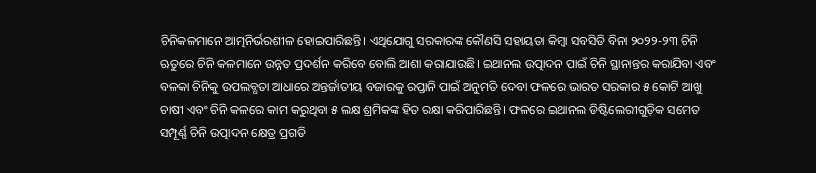ଚିନିକଳମାନେ ଆତ୍ମନିର୍ଭରଶୀଳ ହୋଇପାରିଛନ୍ତି। ଏଥିଯୋଗୁ ସରକାରଙ୍କ କୌଣସି ସହାୟତା କିମ୍ବା ସବସିଡି ବିନା ୨୦୨୨-୨୩ ଚିନି ଋତୁରେ ଚିନି କଳମାନେ ଉନ୍ନତ ପ୍ରଦର୍ଶନ କରିବେ ବୋଲି ଆଶା କରାଯାଉଛି। ଇଥାନଲ ଉତ୍ପାଦନ ପାଇଁ ଚିନି ସ୍ଥାନାନ୍ତର କରାଯିବା ଏବଂ ବଳକା ଚିନିକୁ ଉପଲବ୍ଧତା ଆଧାରେ ଅନ୍ତର୍ଜାତୀୟ ବଜାରକୁ ରପ୍ତାନି ପାଇଁ ଅନୁମତି ଦେବା ଫଳରେ ଭାରତ ସରକାର ୫ କୋଟି ଆଖୁ ଚାଷୀ ଏବଂ ଚିନି କଳରେ କାମ କରୁଥିବା ୫ ଲକ୍ଷ ଶ୍ରମିକଙ୍କ ହିତ ରକ୍ଷା କରିପାରିଛନ୍ତି। ଫଳରେ ଇଥାନଲ ଡିଷ୍ଟିଲେରୀଗୁଡ଼ିକ ସମେତ ସମ୍ପୂର୍ଣ୍ଣ ଚିନି ଉତ୍ପାଦନ କ୍ଷେତ୍ର ପ୍ରଗତି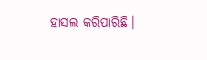ହାସଲ କରିପାରିଛି।